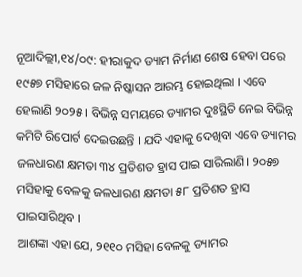ନୂଆଦିଲ୍ଲୀ,୧୪/୦୯: ହୀରାକୁଦ ଡ୍ୟାମ ନିର୍ମାଣ ଶେଷ ହେବା ପରେ ୧୯୫୭ ମସିହାରେ ଜଳ ନିଷ୍କାସନ ଆରମ୍ଭ ହୋଇଥିଲା । ଏବେ ହେଲାଣି ୨୦୨୫ । ବିଭିନ୍ନ ସମୟରେ ଡ୍ୟାମର ଦୁଃସ୍ଥିତି ନେଇ ବିଭିନ୍ନ କମିଟି ରିପୋର୍ଟ ଦେଇଉଛନ୍ତି । ଯଦି ଏହାକୁ ଦେଖିବା ଏବେ ଡ୍ୟାମର ଜଳଧାରଣ କ୍ଷମତା ୩୪ ପ୍ରତିଶତ ହ୍ରାସ ପାଇ ସାରିଲାଣି। ୨୦୫୭ ମସିହାକୁ ବେଳକୁ ଜଳଧାରଣ କ୍ଷମତା ୫୮ ପ୍ରତିଶତ ହ୍ରାସ ପାଇସାରିଥିବ ।
ଆଶଙ୍କା ଏହା ଯେ, ୨୧୧୦ ମସିହା ବେଳକୁ ଡ୍ୟାମର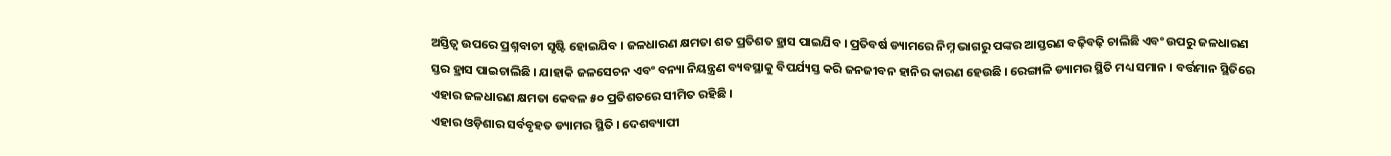ଅସ୍ତିତ୍ୱ ଉପରେ ପ୍ରଶ୍ନବାଚୀ ସୃଷ୍ଟି ହୋଇଯିବ । ଜଳଧାରଣ କ୍ଷମତା ଶତ ପ୍ରତିଶତ ହ୍ରାସ ପାଇଯିବ । ପ୍ରତିବର୍ଷ ଡ୍ୟାମରେ ନିମ୍ନ ଭାଗରୁ ପଙ୍କର ଆସ୍ତରଣ ବଢ଼ିବଢ଼ି ଚାଲିଛି ଏବଂ ଉପରୁ ଜଳଧାରଣ ସ୍ତର ହ୍ରାସ ପାଇଚାଲିଛି । ଯାହାକି ଜଳସେଚନ ଏବଂ ବନ୍ୟା ନିୟନ୍ତ୍ରଣ ବ୍ୟବସ୍ଥାକୁ ବିପର୍ଯ୍ୟସ୍ତ କରି ଜନଜୀବନ ହାନିର କାରଣ ହେଉଛି । ରେଙ୍ଗାଳି ଡ୍ୟାମର ସ୍ଥିତି ମଧ୍ୟ ସମାନ । ବର୍ତ୍ତମାନ ସ୍ଥିତିରେ ଏହାର ଜଳଧାରଣ କ୍ଷମତା କେବଳ ୫୦ ପ୍ରତିଶତରେ ସୀମିତ ରହିଛି ।
ଏହାର ଓଡ଼ିଶାର ସର୍ବବୃହତ ଡ୍ୟାମର ସ୍ଥିତି । ଦେଶବ୍ୟାପୀ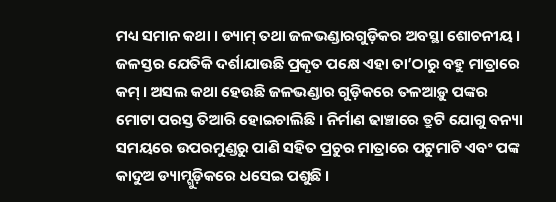ମଧ୍ୟ ସମାନ କଥା । ଡ୍ୟାମ୍ ତଥା ଜଳଭଣ୍ଡାରଗୁଡ଼ିକର ଅବସ୍ଥା ଶୋଚନୀୟ । ଜଳସ୍ତର ଯେତିକି ଦର୍ଶାଯାଉଛି ପ୍ରକୃତ ପକ୍ଷେ ଏହା ତା’ଠାରୁ ବହୁ ମାତ୍ରାରେ କମ୍ । ଅସଲ କଥା ହେଉଛି ଜଳଭଣ୍ଡାର ଗୁଡ଼ିକରେ ତଳଆଡ଼ୁ ପଙ୍କର ମୋଟା ପରସ୍ତ ତିଆରି ହୋଇଚାଲିଛି । ନିର୍ମାଣ ଢାଞ୍ଚାରେ ତ୍ରୁଟି ଯୋଗୁ ବନ୍ୟା ସମୟରେ ଉପରମୁଣ୍ଡରୁ ପାଣି ସହିତ ପ୍ରଚୁର ମାତ୍ରାରେ ପଟୁମାଟି ଏବଂ ପଙ୍କ କାଦୁଅ ଡ୍ୟାମ୍ଗୁଡ଼ିକରେ ଧସେଇ ପଶୁଛି ।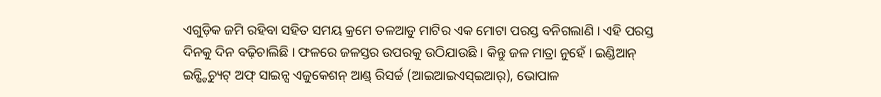ଏଗୁଡ଼ିକ ଜମି ରହିବା ସହିତ ସମୟ କ୍ରମେ ତଳଆଡୁ ମାଟିର ଏକ ମୋଟା ପରସ୍ତ ବନିଗଲାଣି । ଏହି ପରସ୍ତ ଦିନକୁ ଦିନ ବଢ଼ିଚାଲିଛି । ଫଳରେ ଜଳସ୍ତର ଉପରକୁ ଉଠିଯାଉଛି । କିନ୍ତୁ ଜଳ ମାତ୍ରା ନୁହେଁ । ଇଣ୍ଡିଆନ୍ ଇନ୍ଷ୍ଟିଚ୍ୟୁଟ୍ ଅଫ୍ ସାଇନ୍ସ ଏଜୁକେଶନ୍ ଆଣ୍ଡ୍ ରିସର୍ଚ୍ଚ (ଆଇଆଇଏସ୍ଇଆର୍), ଭୋପାଳ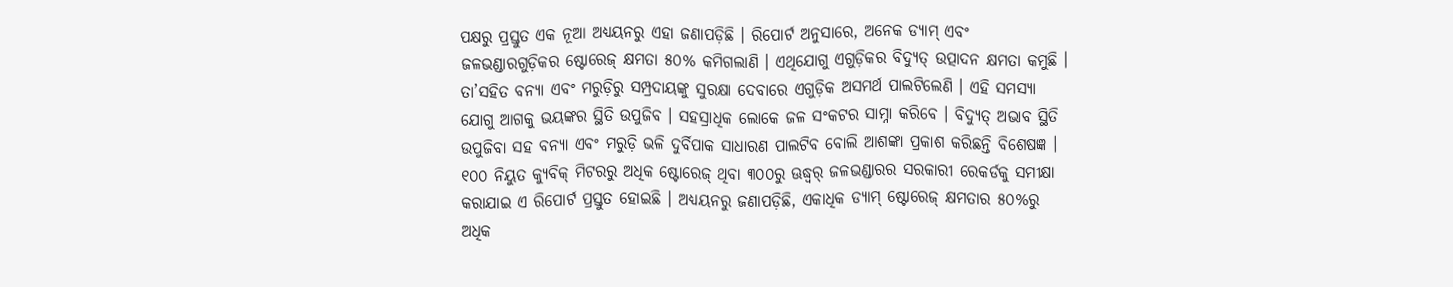ପକ୍ଷରୁ ପ୍ରସ୍ତୁତ ଏକ ନୂଆ ଅଧ୍ୟୟନରୁ ଏହା ଜଣାପଡ଼ିଛି । ରିପୋର୍ଟ ଅନୁସାରେ, ଅନେକ ଡ୍ୟାମ୍ ଏବଂ ଜଳଭଣ୍ଡାରଗୁଡ଼ିକର ଷ୍ଟୋରେଜ୍ କ୍ଷମତା ୫୦% କମିଗଲାଣି । ଏଥିଯୋଗୁ ଏଗୁଡ଼ିକର ବିଦ୍ୟୁତ୍ ଉତ୍ପାଦନ କ୍ଷମତା କମୁଛି ।
ତା’ସହିତ ବନ୍ୟା ଏବଂ ମରୁଡ଼ିରୁ ସମ୍ପ୍ରଦାୟଙ୍କୁ ସୁରକ୍ଷା ଦେବାରେ ଏଗୁଡ଼ିକ ଅସମର୍ଥ ପାଲଟିଲେଣି । ଏହି ସମସ୍ୟା ଯୋଗୁ ଆଗକୁ ଭୟଙ୍କର ସ୍ଥିତି ଉପୁଜିବ । ସହସ୍ରାଧିକ ଲୋକେ ଜଳ ସଂକଟର ସାମ୍ନା କରିବେ । ବିଦ୍ୟୁତ୍ ଅଭାବ ସ୍ଥିତି ଉପୁଜିବା ସହ ବନ୍ୟା ଏବଂ ମରୁଡ଼ି ଭଳି ଦୁର୍ବିପାକ ସାଧାରଣ ପାଲଟିବ ବୋଲି ଆଶଙ୍କା ପ୍ରକାଶ କରିଛନ୍ତି ବିଶେଷଜ୍ଞ ।
୧୦୦ ନିୟୁତ କ୍ୟୁବିକ୍ ମିଟରରୁ ଅଧିକ ଷ୍ଟୋରେଜ୍ ଥିବା ୩୦୦ରୁ ଊଦ୍ଧ୍ୱର୍ ଜଳଭଣ୍ଡାରର ସରକାରୀ ରେକର୍ଡକୁ ସମୀକ୍ଷା କରାଯାଇ ଏ ରିପୋର୍ଟ ପ୍ରସ୍ତୁତ ହୋଇଛି । ଅଧ୍ୟୟନରୁ ଜଣାପଡ଼ିଛି, ଏକାଧିକ ଡ୍ୟାମ୍ ଷ୍ଟୋରେଜ୍ କ୍ଷମତାର ୫୦%ରୁ ଅଧିକ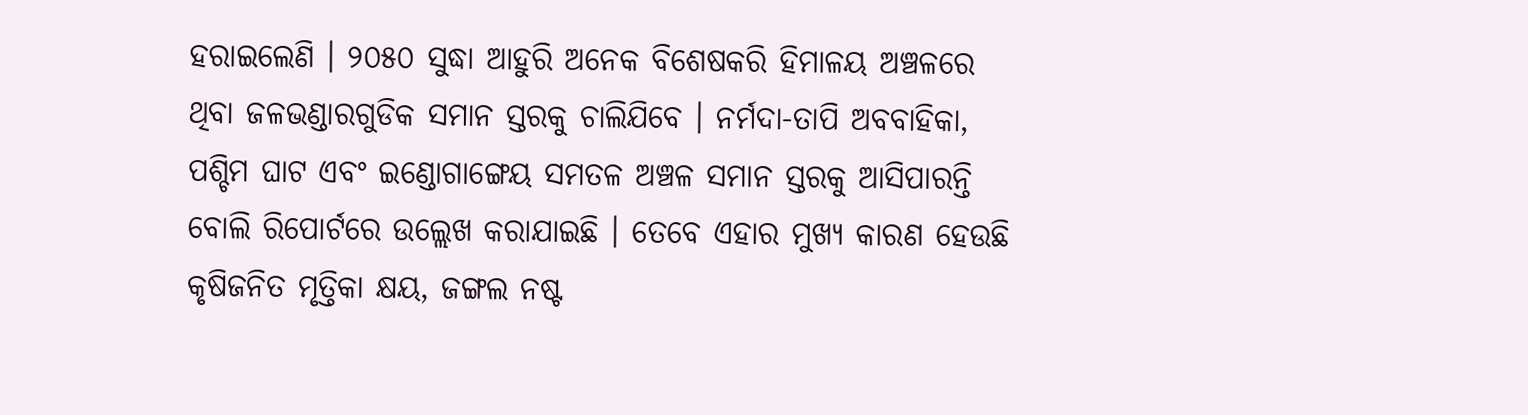ହରାଇଲେଣି । ୨୦୫୦ ସୁଦ୍ଧା ଆହୁରି ଅନେକ ବିଶେଷକରି ହିମାଳୟ ଅଞ୍ଚଳରେ ଥିବା ଜଳଭଣ୍ଡାରଗୁଡିକ ସମାନ ସ୍ତରକୁ ଚାଲିଯିବେ । ନର୍ମଦା-ତାପି ଅବବାହିକା, ପଶ୍ଚିମ ଘାଟ ଏବଂ ଇଣ୍ଡୋଗାଙ୍ଗେୟ ସମତଳ ଅଞ୍ଚଳ ସମାନ ସ୍ତରକୁ ଆସିପାରନ୍ତି ବୋଲି ରିପୋର୍ଟରେ ଉଲ୍ଲେଖ କରାଯାଇଛି । ତେବେ ଏହାର ମୁଖ୍ୟ କାରଣ ହେଉଛି କୃଷିଜନିତ ମୃତ୍ତିକା କ୍ଷୟ, ଜଙ୍ଗଲ ନଷ୍ଟ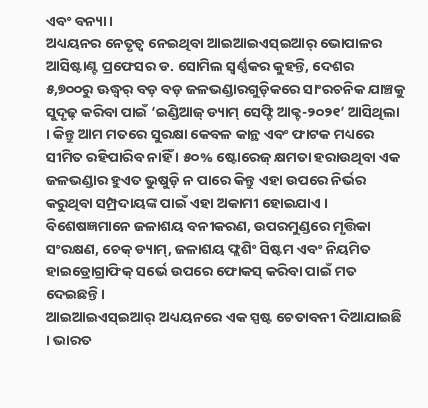ଏବଂ ବନ୍ୟା ।
ଅଧ୍ୟୟନର ନେତୃତ୍ୱ ନେଇଥିବା ଆଇଆଇଏସ୍ଇଆର୍ ଭୋପାଳର ଆସିଷ୍ଟାଣ୍ଟ ପ୍ରଫେସର ଡ. ସୋମିଲ ସ୍ୱର୍ଣ୍ଣକର କୁହନ୍ତି, ଦେଶର ୫,୭୦୦ରୁ ଊଦ୍ଧ୍ୱର୍ ବଡ଼ ବଡ଼ ଜଳଭଣ୍ଡାରଗୁଡ଼ିକରେ ସାଂରଚନିକ ଯାଞ୍ଚକୁ ସୁଦୃଢ଼ କରିବା ପାଇଁ ‘ଇଣ୍ଡିଆଜ୍ ଡ୍ୟାମ୍ ସେଫ୍ଟି ଆକ୍ଟ-୨୦୨୧’ ଆସିଥିଲା । କିନ୍ତୁ ଆମ ମତରେ ସୁରକ୍ଷା କେବଳ କାନ୍ଥ ଏବଂ ଫାଟକ ମଧ୍ୟରେ ସୀମିତ ରହିପାରିବ ନାହିଁ । ୫୦% ଷ୍ଟୋରେଜ୍ କ୍ଷମତା ହରାଉଥିବା ଏକ ଜଳଭଣ୍ଡାର ହୁଏତ ଭୁଷୁଡ଼ି ନ ପାରେ କିନ୍ତୁ ଏହା ଉପରେ ନିର୍ଭର କରୁଥିବା ସମ୍ପ୍ରଦାୟଙ୍କ ପାଇଁ ଏହା ଅକାମୀ ହୋଇଯାଏ ।
ବିଶେଷଜ୍ଞମାନେ ଜଳାଶୟ ବନୀକରଣ, ଉପରମୁଣ୍ଡରେ ମୃତ୍ତିକା ସଂରକ୍ଷଣ, ଚେକ୍ ଡ୍ୟାମ୍, ଜଳାଶୟ ଫ୍ଲଶିଂ ସିଷ୍ଟମ ଏବଂ ନିୟମିତ ହାଇଡ୍ରୋଗ୍ରାଫିକ୍ ସର୍ଭେ ଉପରେ ଫୋକସ୍ କରିବା ପାଇଁ ମତ ଦେଇଛନ୍ତି ।
ଆଇଆଇଏସ୍ଇଆର୍ ଅଧ୍ୟୟନରେ ଏକ ସ୍ପଷ୍ଟ ଚେତାବନୀ ଦିଆଯାଇଛି । ଭାରତ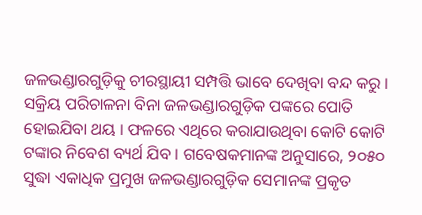ଜଳଭଣ୍ଡାରଗୁଡ଼ିକୁ ଚୀରସ୍ଥାୟୀ ସମ୍ପତ୍ତି ଭାବେ ଦେଖିବା ବନ୍ଦ କରୁ । ସକ୍ରିୟ ପରିଚାଳନା ବିନା ଜଳଭଣ୍ଡାରଗୁଡ଼ିକ ପଙ୍କରେ ପୋତି ହୋଇଯିବା ଥୟ । ଫଳରେ ଏଥିରେ କରାଯାଉଥିବା କୋଟି କୋଟି ଟଙ୍କାର ନିବେଶ ବ୍ୟର୍ଥ ଯିବ । ଗବେଷକମାନଙ୍କ ଅନୁସାରେ, ୨୦୫୦ ସୁଦ୍ଧା ଏକାଧିକ ପ୍ରମୁଖ ଜଳଭଣ୍ଡାରଗୁଡ଼ିକ ସେମାନଙ୍କ ପ୍ରକୃତ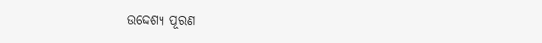ଉଦ୍ଦେଶ୍ୟ ପୂରଣ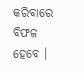କରିବାରେ ବିଫଳ ହେବେ ।